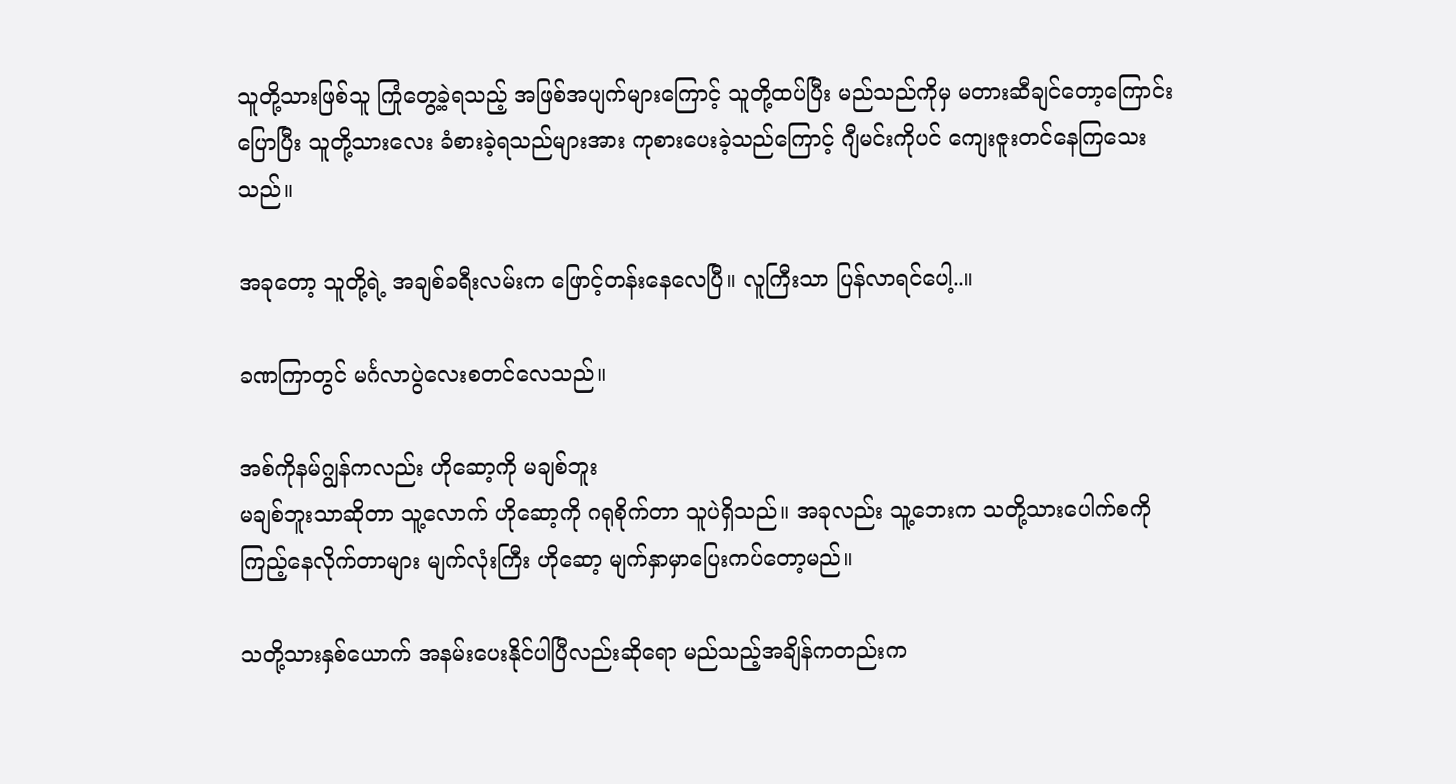သူတို့သားဖြစ်သူ ကြုံတွေ့ခဲ့ရသည့် အဖြစ်အပျက်များကြောင့် သူတို့ထပ်ပြီး မည်သည်ကိုမှ မတားဆီချင်တော့ကြောင်းပြောပြီး သူတို့သားလေး ခံစားခဲ့ရသည်များအား ကုစားပေးခဲ့သည်ကြောင့် ဂျီမင်းကိုပင် ကျေးဇူးတင်နေကြသေးသည်။

အခုတော့ သူတို့ရဲ့ အချစ်ခရီးလမ်းက ဖြောင့်တန်းနေလေပြီ။ လူကြီးသာ ပြန်လာရင်ပေါ့..။

ခဏကြာတွင် မင်္ဂလာပွဲလေးစတင်လေသည်။

အစ်ကိုနမ်ဂျွန်ကလည်း ဟိုဆော့ကို မချစ်ဘူး
မချစ်ဘူးသာဆိုတာ သူ့လောက် ဟိုဆော့ကို ဂရုစိုက်တာ သူပဲရှိသည်။ အခုလည်း သူ့ဘေးက သတို့သားပေါက်စကို ကြည့်နေလိုက်တာများ မျက်လုံးကြီး ဟိုဆော့ မျက်နှာမှာပြေးကပ်တော့မည်။

သတို့သားနှစ်ယောက် အနမ်းပေးနိုင်ပါပြီလည်းဆိုရော မည်သည့်အချိန်ကတည်းက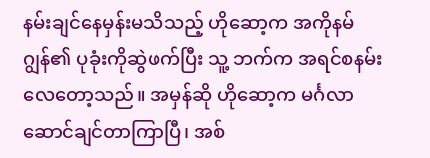နမ်းချင်နေမှန်းမသိသည့် ဟိုဆော့က အကိုနမ်ဂျွန်၏ ပုခုံးကိုဆွဲဖက်ပြီး သူ့ ဘက်က အရင်စနမ်းလေတော့သည်။ အမှန်ဆို ဟိုဆော့က မင်္ဂလာဆောင်ချင်တာကြာပြီ၊ အစ်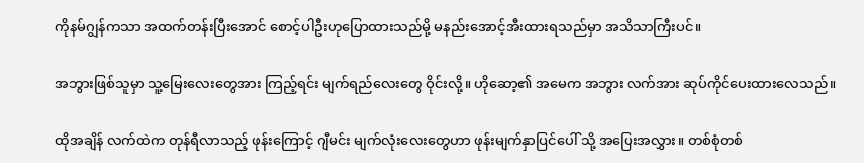ကိုနမ်ဂျွန်ကသာ အထက်တန်းပြီးအောင် စောင့်ပါဦးဟုပြောထားသည်မို့ မနည်းအောင့်အီးထားရသည်မှာ အသိသာကြီးပင်။

အဘွားဖြစ်သူမှာ သူ့မြေးလေးတွေအား ကြည့်ရင်း မျက်ရည်လေးတွေ ဝိုင်းလို့။ ဟိုဆော့၏ အမေက အဘွား လက်အား ဆုပ်ကိုင်ပေးထားလေသည်။

ထိုအချိန် လက်ထဲက တုန်ရီလာသည့် ဖုန်းကြောင့် ဂျီမင်း မျက်လုံးလေးတွေဟာ ဖုန်းမျက်နှာပြင်ပေါ် သို့ အပြေးအလွှား။ တစ်စုံတစ်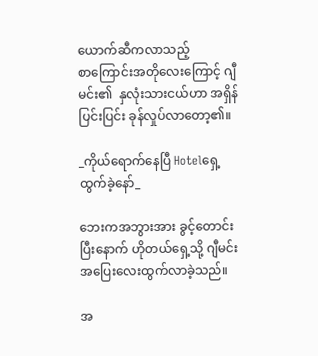ယောက်ဆီကလာသည့်
စာကြောင်းအတိုလေးကြောင့် ဂျီမင်း၏  နှလုံးသားငယ်ဟာ အရှိန်ပြင်းပြင်း ခုန်လှုပ်လာတော့၏။

_ကိုယ်ရောက်နေပြီ Hotelရှေ့ထွက်ခဲ့နော်_

ဘေးကအဘွားအား ခွင့်တောင်းပြီးနောက် ဟိုတယ်ရှေ့သို့ ဂျီမင်း အပြေးလေးထွက်လာခဲ့သည်။

အ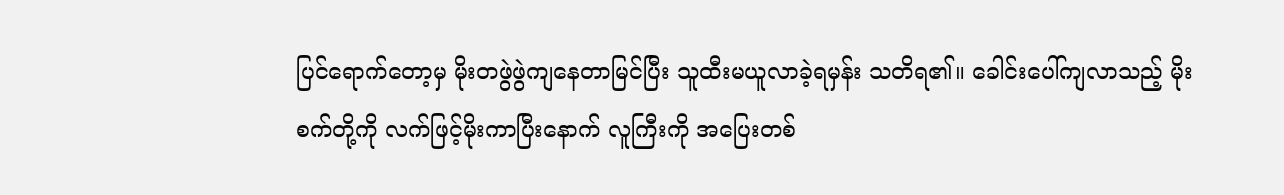ပြင်ရောက်တော့မှ မိုးတဖွဲဖွဲကျနေတာမြင်ပြီး သူထီးမယူလာခဲ့ရမှန်း သတိရ၏။ ခေါင်းပေါ်ကျလာသည့် မိုးစက်တို့ကို လက်ဖြင့်မိုးကာပြီးနောက် လူကြီးကို အပြေးတစ်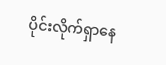ပိုင်းလိုက်ရှာနေ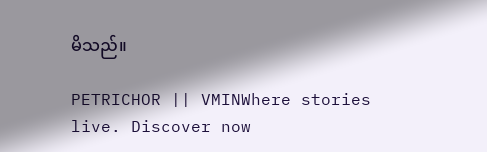မိသည်။

PETRICHOR || VMINWhere stories live. Discover now